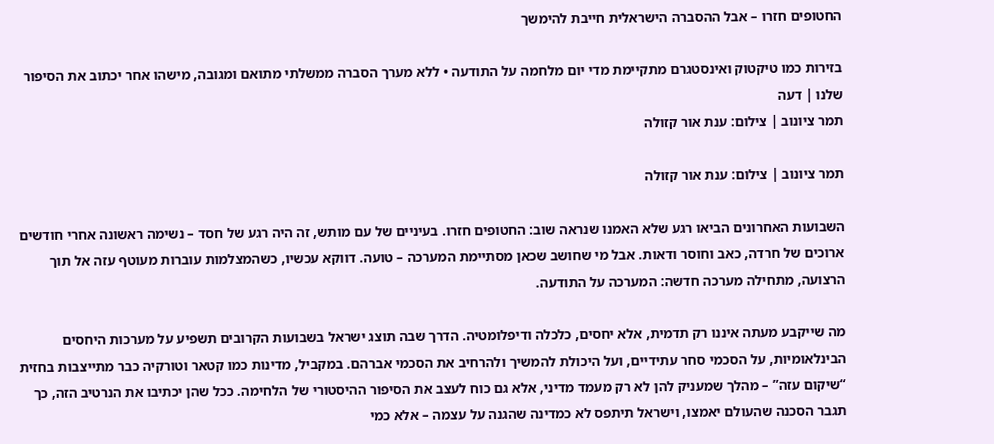החטופים חזרו – אבל ההסברה הישראלית חייבת להימשך

בזירות כמו טיקטוק ואינסטגרם מתקיימת מדי יום מלחמה על התודעה • ללא מערך הסברה ממשלתי מתואם ומגובה, מישהו אחר יכתוב את הסיפור שלנו | דעה
תמר ציונוב | צילום: ענת אור קזולה

תמר ציונוב | צילום: ענת אור קזולה

השבועות האחרונים הביאו רגע שלא האמנו שנראה שוב: החטופים חזרו. בעיניים של עם מותש, זה היה רגע של חסד – נשימה ראשונה אחרי חודשים ארוכים של חרדה, כאב וחוסר ודאות. אבל מי שחושב שכאן מסתיימת המערכה – טועה. דווקא עכשיו, כשהמצלמות עוברות מעוטף עזה אל תוך הרצועה, מתחילה מערכה חדשה: המערכה על התודעה.

מה שייקבע מעתה איננו רק תדמית, אלא יחסים, כלכלה ודיפלומטיה. הדרך שבה תוצג ישראל בשבועות הקרובים תשפיע על מערכות היחסים הבינלאומיות, על הסכמי סחר עתידיים, ועל היכולת להמשיך ולהרחיב את הסכמי אברהם. במקביל, מדינות כמו קטאר וטורקיה כבר מתייצבות בחזית “שיקום עזה” – מהלך שמעניק להן לא רק מעמד מדיני, אלא גם כוח לעצב את הסיפור ההיסטורי של הלחימה. ככל שהן יכתיבו את הנרטיב הזה, כך תגבר הסכנה שהעולם יאמצו, וישראל תיתפס לא כמדינה שהגנה על עצמה – אלא כמי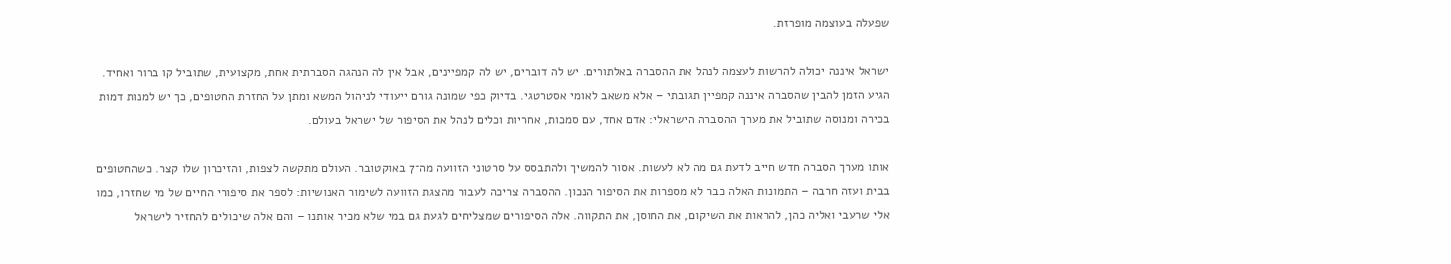שפעלה בעוצמה מופרזת.

ישראל איננה יכולה להרשות לעצמה לנהל את ההסברה באלתורים. יש לה דוברים, יש לה קמפיינים, אבל אין לה הנהגה הסברתית אחת, מקצועית, שתוביל קו ברור ואחיד. הגיע הזמן להבין שהסברה איננה קמפיין תגובתי – אלא משאב לאומי אסטרטגי. בדיוק כפי שמונה גורם ייעודי לניהול המשא ומתן על החזרת החטופים, כך יש למנות דמות בכירה ומנוסה שתוביל את מערך ההסברה הישראלי: אדם אחד, עם סמכות, אחריות וכלים לנהל את הסיפור של ישראל בעולם.

אותו מערך הסברה חדש חייב לדעת גם מה לא לעשות. אסור להמשיך ולהתבסס על סרטוני הזוועה מה־7 באוקטובר. העולם מתקשה לצפות, והזיכרון שלו קצר. כשהחטופים בבית ועזה חרבה – התמונות האלה כבר לא מספרות את הסיפור הנכון. ההסברה צריכה לעבור מהצגת הזוועה לשימור האנושיות: לספר את סיפורי החיים של מי שחזרו, כמו אלי שרעבי ואליה כהן, להראות את השיקום, את החוסן, את התקווה. אלה הסיפורים שמצליחים לגעת גם במי שלא מכיר אותנו – והם אלה שיכולים להחזיר לישראל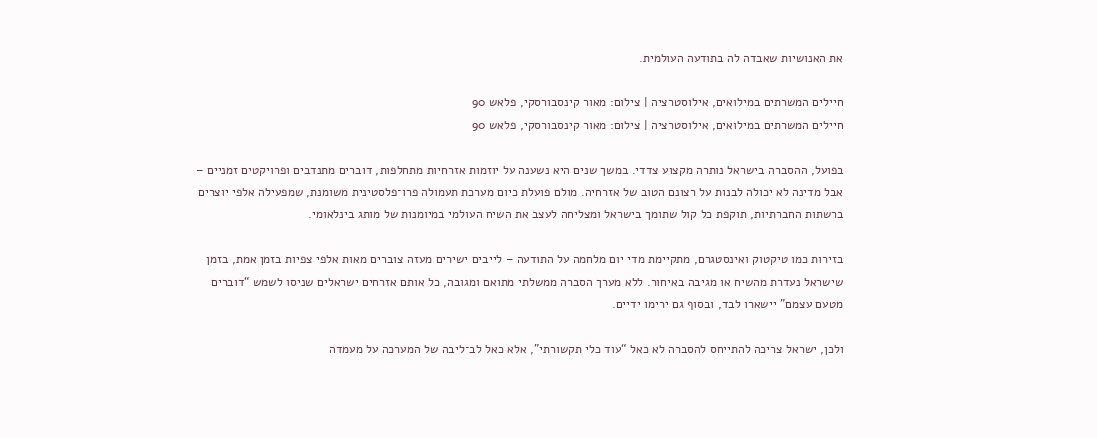את האנושיות שאבדה לה בתודעה העולמית.

חיילים המשרתים במילואים, אילוסטרציה | צילום: מאור קינסבורסקי, פלאש 90
חיילים המשרתים במילואים, אילוסטרציה | צילום: מאור קינסבורסקי, פלאש 90

בפועל, ההסברה בישראל נותרה מקצוע צדדי. במשך שנים היא נשענה על יוזמות אזרחיות מתחלפות, דוברים מתנדבים ופרויקטים זמניים – אבל מדינה לא יכולה לבנות על רצונם הטוב של אזרחיה. מולם פועלת כיום מערכת תעמולה פרו־פלסטינית משומנת, שמפעילה אלפי יוצרים ברשתות החברתיות, תוקפת כל קול שתומך בישראל ומצליחה לעצב את השיח העולמי במיומנות של מותג בינלאומי.

בזירות כמו טיקטוק ואינסטגרם, מתקיימת מדי יום מלחמה על התודעה – לייבים ישירים מעזה צוברים מאות אלפי צפיות בזמן אמת, בזמן שישראל נעדרת מהשיח או מגיבה באיחור. ללא מערך הסברה ממשלתי מתואם ומגובה, כל אותם אזרחים ישראלים שניסו לשמש “דוברים מטעם עצמם” יישארו לבד, ובסוף גם ירימו ידיים.

ולכן, ישראל צריכה להתייחס להסברה לא כאל “עוד כלי תקשורתי”, אלא כאל לב־ליבה של המערכה על מעמדה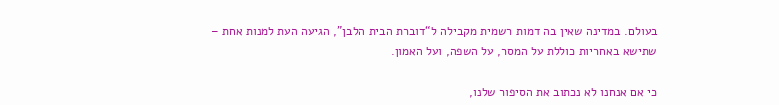בעולם. במדינה שאין בה דמות רשמית מקבילה ל“דוברת הבית הלבן”, הגיעה העת למנות אחת – שתישא באחריות כוללת על המסר, על השפה, ועל האמון.

כי אם אנחנו לא נכתוב את הסיפור שלנו,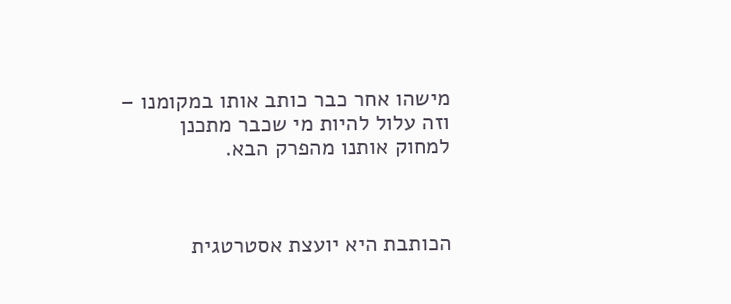מישהו אחר כבר כותב אותו במקומנו – וזה עלול להיות מי שכבר מתכנן למחוק אותנו מהפרק הבא.



הכותבת היא יועצת אסטרטגית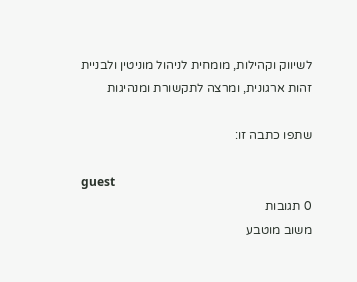לשיווק וקהילות, מומחית לניהול מוניטין ולבניית זהות ארגונית, ומרצה לתקשורת ומנהיגות

שתפו כתבה זו:

guest
0 תגובות
משוב מוטבע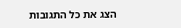הצג את כל התגובות